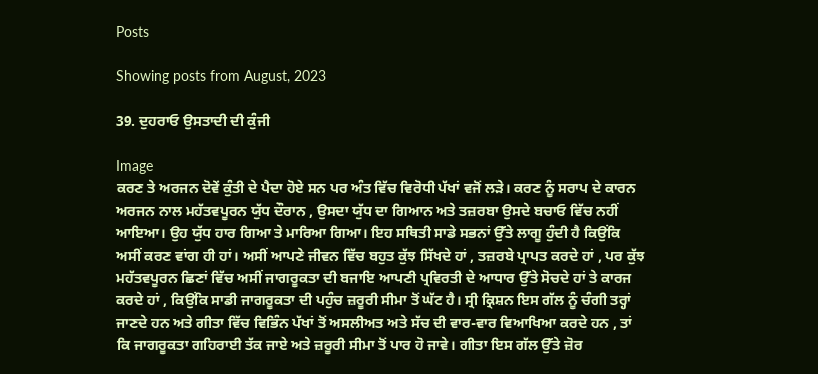Posts

Showing posts from August, 2023

39. ਦੁਹਰਾਓ ਉਸਤਾਦੀ ਦੀ ਕੁੰਜੀ

Image
ਕਰਣ ਤੇ ਅਰਜਨ ਦੋਵੇਂ ਕੁੰਤੀ ਦੇ ਪੈਦਾ ਹੋਏ ਸਨ ਪਰ ਅੰਤ ਵਿੱਚ ਵਿਰੋਧੀ ਪੱਖਾਂ ਵਜੋਂ ਲੜੇ। ਕਰਣ ਨੂੰ ਸਰਾਪ ਦੇ ਕਾਰਨ ਅਰਜਨ ਨਾਲ ਮਹੱਤਵਪੂਰਨ ਯੁੱਧ ਦੌਰਾਨ , ਉਸਦਾ ਯੁੱਧ ਦਾ ਗਿਆਨ ਅਤੇ ਤਜ਼ਰਬਾ ਉਸਦੇ ਬਚਾਓ ਵਿੱਚ ਨਹੀਂ ਆਇਆ। ਉਹ ਯੁੱਧ ਹਾਰ ਗਿਆ ਤੇ ਮਾਰਿਆ ਗਿਆ। ਇਹ ਸਥਿਤੀ ਸਾਡੇ ਸਭਨਾਂ ਉੱਤੇ ਲਾਗੂ ਹੁੰਦੀ ਹੈ ਕਿਉਂਕਿ ਅਸੀਂ ਕਰਣ ਵਾਂਗ ਹੀ ਹਾਂ। ਅਸੀਂ ਆਪਣੇ ਜੀਵਨ ਵਿੱਚ ਬਹੁਤ ਕੁੱਝ ਸਿੱਖਦੇ ਹਾਂ , ਤਜ਼ਰਬੇ ਪ੍ਰਾਪਤ ਕਰਦੇ ਹਾਂ , ਪਰ ਕੁੱਝ ਮਹੱਤਵਪੂਰਨ ਛਿਣਾਂ ਵਿੱਚ ਅਸੀਂ ਜਾਗਰੂਕਤਾ ਦੀ ਬਜਾਇ ਆਪਣੀ ਪ੍ਰਵਿਰਤੀ ਦੇ ਆਧਾਰ ਉੱਤੇ ਸੋਚਦੇ ਹਾਂ ਤੇ ਕਾਰਜ ਕਰਦੇ ਹਾਂ , ਕਿਉਂਕਿ ਸਾਡੀ ਜਾਗਰੂਕਤਾ ਦੀ ਪਹੁੰਚ ਜ਼ਰੂਰੀ ਸੀਮਾ ਤੋਂ ਘੱਟ ਹੈ। ਸ੍ਰੀ ਕ੍ਰਿਸ਼ਨ ਇਸ ਗੱਲ ਨੂੰ ਚੰਗੀ ਤਰ੍ਹਾਂ ਜਾਣਦੇ ਹਨ ਅਤੇ ਗੀਤਾ ਵਿੱਚ ਵਿਭਿੰਨ ਪੱਖਾਂ ਤੋਂ ਅਸਲੀਅਤ ਅਤੇ ਸੱਚ ਦੀ ਵਾਰ-ਵਾਰ ਵਿਆਖਿਆ ਕਰਦੇ ਹਨ , ਤਾਂ ਕਿ ਜਾਗਰੂਕਤਾ ਗਹਿਰਾਈ ਤੱਕ ਜਾਏ ਅਤੇ ਜ਼ਰੂਰੀ ਸੀਮਾ ਤੋਂ ਪਾਰ ਹੋ ਜਾਵੇ। ਗੀਤਾ ਇਸ ਗੱਲ ਉੱਤੇ ਜ਼ੋਰ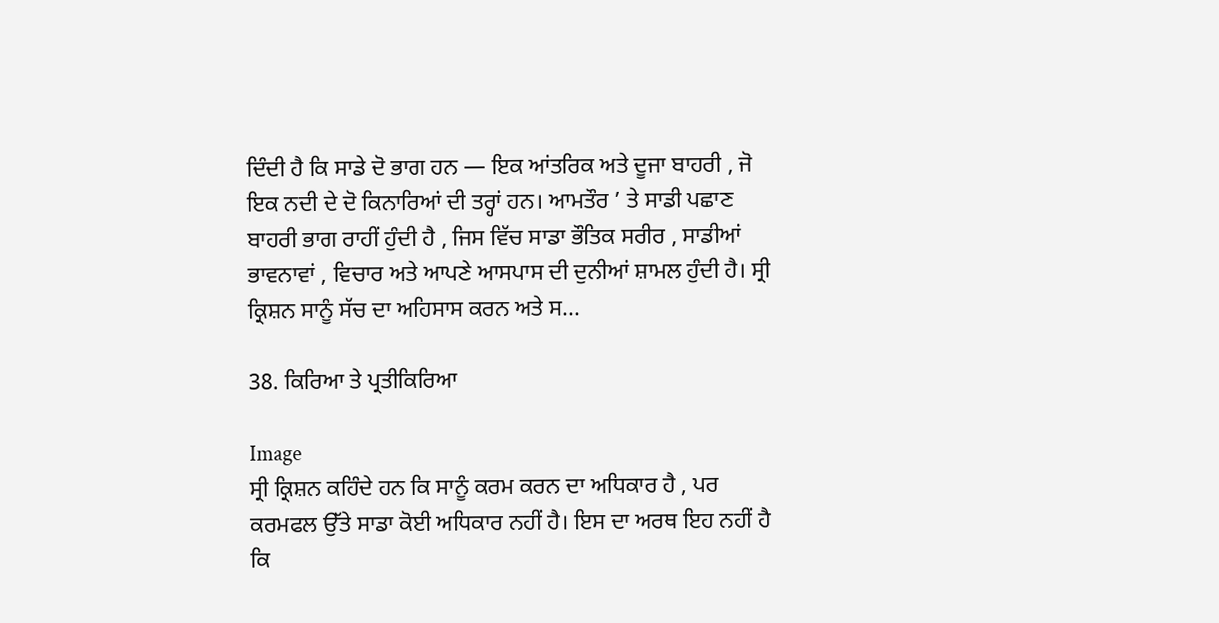ਦਿੰਦੀ ਹੈ ਕਿ ਸਾਡੇ ਦੋ ਭਾਗ ਹਨ — ਇਕ ਆਂਤਰਿਕ ਅਤੇ ਦੂਜਾ ਬਾਹਰੀ , ਜੋ ਇਕ ਨਦੀ ਦੇ ਦੋ ਕਿਨਾਰਿਆਂ ਦੀ ਤਰ੍ਹਾਂ ਹਨ। ਆਮਤੌਰ ’ ਤੇ ਸਾਡੀ ਪਛਾਣ ਬਾਹਰੀ ਭਾਗ ਰਾਹੀਂ ਹੁੰਦੀ ਹੈ , ਜਿਸ ਵਿੱਚ ਸਾਡਾ ਭੌਤਿਕ ਸਰੀਰ , ਸਾਡੀਆਂ ਭਾਵਨਾਵਾਂ , ਵਿਚਾਰ ਅਤੇ ਆਪਣੇ ਆਸਪਾਸ ਦੀ ਦੁਨੀਆਂ ਸ਼ਾਮਲ ਹੁੰਦੀ ਹੈ। ਸ੍ਰੀ ਕ੍ਰਿਸ਼ਨ ਸਾਨੂੰ ਸੱਚ ਦਾ ਅਹਿਸਾਸ ਕਰਨ ਅਤੇ ਸ...

38. ਕਿਰਿਆ ਤੇ ਪ੍ਰਤੀਕਿਰਿਆ

Image
ਸ੍ਰੀ ਕ੍ਰਿਸ਼ਨ ਕਹਿੰਦੇ ਹਨ ਕਿ ਸਾਨੂੰ ਕਰਮ ਕਰਨ ਦਾ ਅਧਿਕਾਰ ਹੈ , ਪਰ ਕਰਮਫਲ ਉੱਤੇ ਸਾਡਾ ਕੋਈ ਅਧਿਕਾਰ ਨਹੀਂ ਹੈ। ਇਸ ਦਾ ਅਰਥ ਇਹ ਨਹੀਂ ਹੈ ਕਿ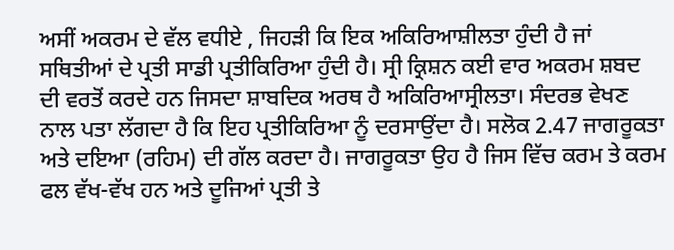ਅਸੀਂ ਅਕਰਮ ਦੇ ਵੱਲ ਵਧੀਏ , ਜਿਹੜੀ ਕਿ ਇਕ ਅਕਿਰਿਆਸ਼ੀਲਤਾ ਹੁੰਦੀ ਹੈ ਜਾਂ ਸਥਿਤੀਆਂ ਦੇ ਪ੍ਰਤੀ ਸਾਡੀ ਪ੍ਰਤੀਕਿਰਿਆ ਹੁੰਦੀ ਹੈ। ਸ੍ਰੀ ਕ੍ਰਿਸ਼ਨ ਕਈ ਵਾਰ ਅਕਰਮ ਸ਼ਬਦ ਦੀ ਵਰਤੋਂ ਕਰਦੇ ਹਨ ਜਿਸਦਾ ਸ਼ਾਬਦਿਕ ਅਰਥ ਹੈ ਅਕਿਰਿਆਸ੍ਰੀਲਤਾ। ਸੰਦਰਭ ਵੇਖਣ ਨਾਲ ਪਤਾ ਲੱਗਦਾ ਹੈ ਕਿ ਇਹ ਪ੍ਰਤੀਕਿਰਿਆ ਨੂੰ ਦਰਸਾਉਂਦਾ ਹੈ। ਸਲੋਕ 2.47 ਜਾਗਰੂਕਤਾ ਅਤੇ ਦਇਆ (ਰਹਿਮ) ਦੀ ਗੱਲ ਕਰਦਾ ਹੈ। ਜਾਗਰੂਕਤਾ ਉਹ ਹੈ ਜਿਸ ਵਿੱਚ ਕਰਮ ਤੇ ਕਰਮ ਫਲ ਵੱਖ-ਵੱਖ ਹਨ ਅਤੇ ਦੂਜਿਆਂ ਪ੍ਰਤੀ ਤੇ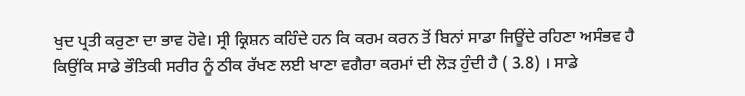ਖੁਦ ਪ੍ਰਤੀ ਕਰੁਣਾ ਦਾ ਭਾਵ ਹੋਵੇ। ਸ੍ਰੀ ਕ੍ਰਿਸ਼ਨ ਕਹਿੰਦੇ ਹਨ ਕਿ ਕਰਮ ਕਰਨ ਤੋਂ ਬਿਨਾਂ ਸਾਡਾ ਜਿਊਂਦੇ ਰਹਿਣਾ ਅਸੰਭਵ ਹੈ ਕਿਉਂਕਿ ਸਾਡੇ ਭੌਤਿਕੀ ਸਰੀਰ ਨੂੰ ਠੀਕ ਰੱਖਣ ਲਈ ਖਾਣਾ ਵਗੈਰਾ ਕਰਮਾਂ ਦੀ ਲੋੜ ਹੁੰਦੀ ਹੈ ( 3.8) । ਸਾਡੇ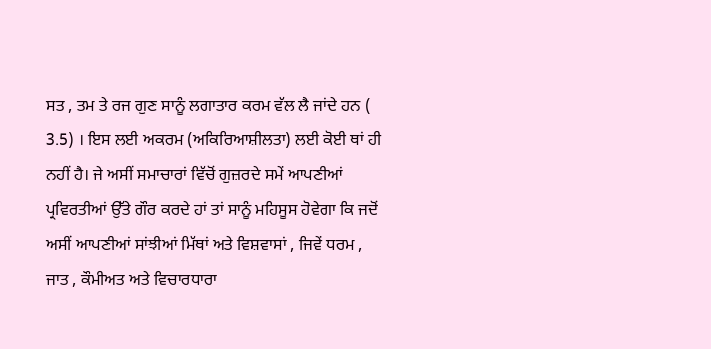ਸਤ , ਤਮ ਤੇ ਰਜ ਗੁਣ ਸਾਨੂੰ ਲਗਾਤਾਰ ਕਰਮ ਵੱਲ ਲੈ ਜਾਂਦੇ ਹਨ ( 3.5) । ਇਸ ਲਈ ਅਕਰਮ (ਅਕਿਰਿਆਸ਼ੀਲਤਾ) ਲਈ ਕੋਈ ਥਾਂ ਹੀ ਨਹੀਂ ਹੈ। ਜੇ ਅਸੀਂ ਸਮਾਚਾਰਾਂ ਵਿੱਚੋਂ ਗੁਜ਼ਰਦੇ ਸਮੇਂ ਆਪਣੀਆਂ ਪ੍ਰਵਿਰਤੀਆਂ ਉੱਤੇ ਗੌਰ ਕਰਦੇ ਹਾਂ ਤਾਂ ਸਾਨੂੰ ਮਹਿਸੂਸ ਹੋਵੇਗਾ ਕਿ ਜਦੋਂ ਅਸੀਂ ਆਪਣੀਆਂ ਸਾਂਝੀਆਂ ਮਿੱਥਾਂ ਅਤੇ ਵਿਸ਼ਵਾਸਾਂ , ਜਿਵੇਂ ਧਰਮ , ਜਾਤ , ਕੌਮੀਅਤ ਅਤੇ ਵਿਚਾਰਧਾਰਾ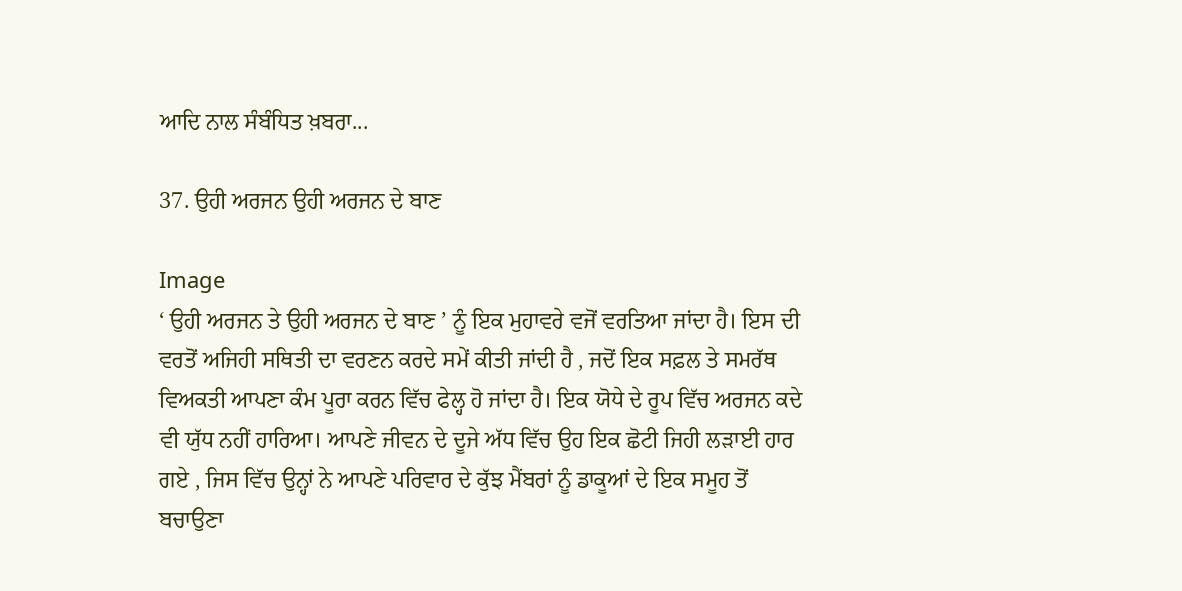ਆਦਿ ਨਾਲ ਸੰਬੰਧਿਤ ਖ਼ਬਰਾ...

37. ਉਹੀ ਅਰਜਨ ਉਹੀ ਅਰਜਨ ਦੇ ਬਾਣ

Image
‘ ਉਹੀ ਅਰਜਨ ਤੇ ਉਹੀ ਅਰਜਨ ਦੇ ਬਾਣ ’ ਨੂੰ ਇਕ ਮੁਹਾਵਰੇ ਵਜੋਂ ਵਰਤਿਆ ਜਾਂਦਾ ਹੈ। ਇਸ ਦੀ ਵਰਤੋਂ ਅਜਿਹੀ ਸਥਿਤੀ ਦਾ ਵਰਣਨ ਕਰਦੇ ਸਮੇਂ ਕੀਤੀ ਜਾਂਦੀ ਹੈ , ਜਦੋਂ ਇਕ ਸਫ਼ਲ ਤੇ ਸਮਰੱਥ ਵਿਅਕਤੀ ਆਪਣਾ ਕੰਮ ਪੂਰਾ ਕਰਨ ਵਿੱਚ ਫੇਲ੍ਹ ਹੋ ਜਾਂਦਾ ਹੈ। ਇਕ ਯੋਧੇ ਦੇ ਰੂਪ ਵਿੱਚ ਅਰਜਨ ਕਦੇ ਵੀ ਯੁੱਧ ਨਹੀਂ ਹਾਰਿਆ। ਆਪਣੇ ਜੀਵਨ ਦੇ ਦੂਜੇ ਅੱਧ ਵਿੱਚ ਉਹ ਇਕ ਛੋਟੀ ਜਿਹੀ ਲੜਾਈ ਹਾਰ ਗਏ , ਜਿਸ ਵਿੱਚ ਉਨ੍ਹਾਂ ਨੇ ਆਪਣੇ ਪਰਿਵਾਰ ਦੇ ਕੁੱਝ ਮੈਂਬਰਾਂ ਨੂੰ ਡਾਕੂਆਂ ਦੇ ਇਕ ਸਮੂਹ ਤੋਂ ਬਚਾਉਣਾ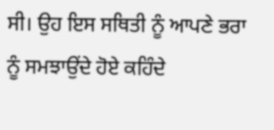ਸੀ। ਉਹ ਇਸ ਸਥਿਤੀ ਨੂੰ ਆਪਣੇ ਭਰਾ ਨੂੰ ਸਮਝਾਉਂਦੇ ਹੋਏ ਕਹਿੰਦੇ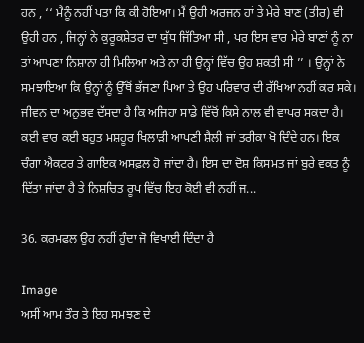ਹਨ , ‘‘ ਮੈਨੂੰ ਨਹੀਂ ਪਤਾ ਕਿ ਕੀ ਹੋਇਆ। ਮੈਂ ਉਹੀ ਅਰਜਨ ਹਾਂ ਤੇ ਮੇਰੇ ਬਾਣ (ਤੀਰ) ਵੀ ਉਹੀ ਹਨ , ਜਿਨ੍ਹਾਂ ਨੇ ਕੁਰੂਕਸ਼ੇਤਰ ਦਾ ਯੁੱਧ ਜਿੱਤਿਆ ਸੀ , ਪਰ ਇਸ ਵਾਰ ਮੇਰੇ ਬਾਣਾਂ ਨੂੰ ਨਾ ਤਾਂ ਆਪਣਾ ਨਿਸ਼ਾਨਾ ਹੀ ਮਿਲਿਆ ਅਤੇ ਨਾ ਹੀ ਉਨ੍ਹਾਂ ਵਿੱਚ ਉਹ ਸ਼ਕਤੀ ਸੀ ’’ । ਉਨ੍ਹਾਂ ਨੇ ਸਮਝਾਇਆ ਕਿ ਉਨ੍ਹਾਂ ਨੂੰ ਉੱਥੋਂ ਭੱਜਣਾ ਪਿਆ ਤੇ ਉਹ ਪਰਿਵਾਰ ਦੀ ਰੱਖਿਆ ਨਹੀਂ ਕਰ ਸਕੇ। ਜੀਵਨ ਦਾ ਅਨੁਭਵ ਦੱਸਦਾ ਹੈ ਕਿ ਅਜਿਹਾ ਸਾਡੇ ਵਿੱਚੋਂ ਕਿਸੇ ਨਾਲ ਵੀ ਵਾਪਰ ਸਕਦਾ ਹੈ। ਕਈ ਵਾਰ ਕਈ ਬਹੁਤ ਮਸ਼ਹੂਰ ਖਿਲਾੜੀ ਆਪਣੀ ਸ਼ੈਲੀ ਜਾਂ ਤਰੀਕਾ ਖੋ ਦਿੰਦੇ ਹਨ। ਇਕ ਚੰਗਾ ਐਕਟਰ ਤੇ ਗਾਇਕ ਅਸਫ਼ਲ ਹੋ ਜਾਂਦਾ ਹੈ। ਇਸ ਦਾ ਦੋਸ਼ ਕਿਸਮਤ ਜਾਂ ਬੁਰੇ ਵਕਤ ਨੂੰ ਦਿੱਤਾ ਜਾਂਦਾ ਹੈ ਤੇ ਨਿਸ਼ਚਿਤ ਰੂਪ ਵਿੱਚ ਇਹ ਕੋਈ ਵੀ ਨਹੀਂ ਜ...

36. ਕਰਮਫਲ ਉਹ ਨਹੀਂ ਹੁੰਦਾ ਜੋ ਵਿਖਾਈ ਦਿੰਦਾ ਹੈ

Image
ਅਸੀਂ ਆਮ ਤੌਰ ਤੇ ਇਹ ਸਮਝਣ ਦੇ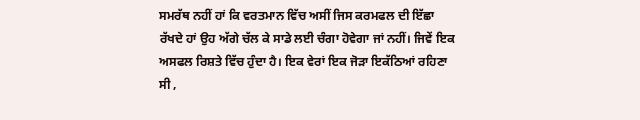ਸਮਰੱਥ ਨਹੀਂ ਹਾਂ ਕਿ ਵਰਤਮਾਨ ਵਿੱਚ ਅਸੀਂ ਜਿਸ ਕਰਮਫਲ ਦੀ ਇੱਛਾ ਰੱਖਦੇ ਹਾਂ ਉਹ ਅੱਗੇ ਚੱਲ ਕੇ ਸਾਡੇ ਲਈ ਚੰਗਾ ਹੋਵੇਗਾ ਜਾਂ ਨਹੀਂ। ਜਿਵੇਂ ਇਕ ਅਸਫਲ ਰਿਸ਼ਤੇ ਵਿੱਚ ਹੁੰਦਾ ਹੈ। ਇਕ ਵੇਰਾਂ ਇਕ ਜੋੜਾ ਇਕੱਠਿਆਂ ਰਹਿਣਾ ਸੀ ,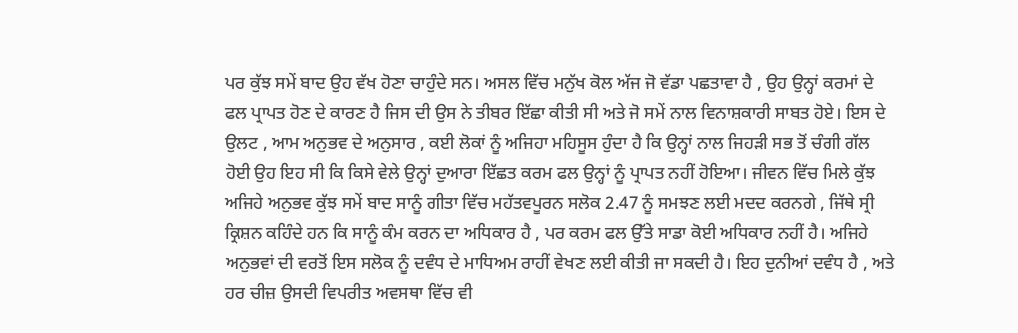ਪਰ ਕੁੱਝ ਸਮੇਂ ਬਾਦ ਉਹ ਵੱਖ ਹੋਣਾ ਚਾਹੁੰਦੇ ਸਨ। ਅਸਲ ਵਿੱਚ ਮਨੁੱਖ ਕੋਲ ਅੱਜ ਜੋ ਵੱਡਾ ਪਛਤਾਵਾ ਹੈ , ਉਹ ਉਨ੍ਹਾਂ ਕਰਮਾਂ ਦੇ ਫਲ ਪ੍ਰਾਪਤ ਹੋਣ ਦੇ ਕਾਰਣ ਹੈ ਜਿਸ ਦੀ ਉਸ ਨੇ ਤੀਬਰ ਇੱਛਾ ਕੀਤੀ ਸੀ ਅਤੇ ਜੋ ਸਮੇਂ ਨਾਲ ਵਿਨਾਸ਼ਕਾਰੀ ਸਾਬਤ ਹੋਏ। ਇਸ ਦੇ ਉਲਟ , ਆਮ ਅਨੁਭਵ ਦੇ ਅਨੁਸਾਰ , ਕਈ ਲੋਕਾਂ ਨੂੰ ਅਜਿਹਾ ਮਹਿਸੂਸ ਹੁੰਦਾ ਹੈ ਕਿ ਉਨ੍ਹਾਂ ਨਾਲ ਜਿਹੜੀ ਸਭ ਤੋਂ ਚੰਗੀ ਗੱਲ ਹੋਈ ਉਹ ਇਹ ਸੀ ਕਿ ਕਿਸੇ ਵੇਲੇ ਉਨ੍ਹਾਂ ਦੁਆਰਾ ਇੱਛਤ ਕਰਮ ਫਲ ਉਨ੍ਹਾਂ ਨੂੰ ਪ੍ਰਾਪਤ ਨਹੀਂ ਹੋਇਆ। ਜੀਵਨ ਵਿੱਚ ਮਿਲੇ ਕੁੱਝ ਅਜਿਹੇ ਅਨੁਭਵ ਕੁੱਝ ਸਮੇਂ ਬਾਦ ਸਾਨੂੰ ਗੀਤਾ ਵਿੱਚ ਮਹੱਤਵਪੂਰਨ ਸਲੋਕ 2.47 ਨੂੰ ਸਮਝਣ ਲਈ ਮਦਦ ਕਰਨਗੇ , ਜਿੱਥੇ ਸ੍ਰੀ ਕ੍ਰਿਸ਼ਨ ਕਹਿੰਦੇ ਹਨ ਕਿ ਸਾਨੂੰ ਕੰਮ ਕਰਨ ਦਾ ਅਧਿਕਾਰ ਹੈ , ਪਰ ਕਰਮ ਫਲ ਉੱਤੇ ਸਾਡਾ ਕੋਈ ਅਧਿਕਾਰ ਨਹੀਂ ਹੈ। ਅਜਿਹੇ ਅਨੁਭਵਾਂ ਦੀ ਵਰਤੋਂ ਇਸ ਸਲੋਕ ਨੂੰ ਦਵੰਧ ਦੇ ਮਾਧਿਅਮ ਰਾਹੀਂ ਵੇਖਣ ਲਈ ਕੀਤੀ ਜਾ ਸਕਦੀ ਹੈ। ਇਹ ਦੁਨੀਆਂ ਦਵੰਧ ਹੈ , ਅਤੇ ਹਰ ਚੀਜ਼ ਉਸਦੀ ਵਿਪਰੀਤ ਅਵਸਥਾ ਵਿੱਚ ਵੀ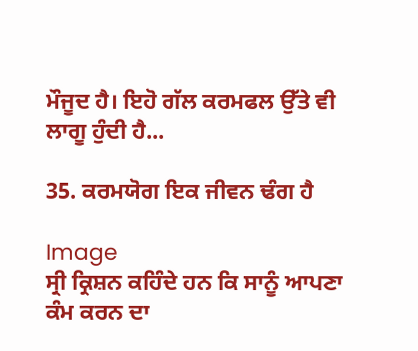ਮੌਜੂਦ ਹੈ। ਇਹੋ ਗੱਲ ਕਰਮਫਲ ਉੱਤੇ ਵੀ ਲਾਗੂ ਹੁੰਦੀ ਹੈ...

35. ਕਰਮਯੋਗ ਇਕ ਜੀਵਨ ਢੰਗ ਹੈ

Image
ਸ੍ਰੀ ਕ੍ਰਿਸ਼ਨ ਕਹਿੰਦੇ ਹਨ ਕਿ ਸਾਨੂੰ ਆਪਣਾ ਕੰਮ ਕਰਨ ਦਾ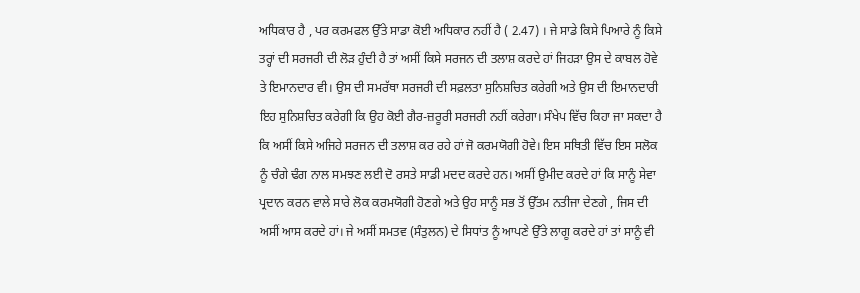ਅਧਿਕਾਰ ਹੈ , ਪਰ ਕਰਮਫਲ ਉੱਤੇ ਸਾਡਾ ਕੋਈ ਅਧਿਕਾਰ ਨਹੀਂ ਹੈ ( 2.47) । ਜੇ ਸਾਡੇ ਕਿਸੇ ਪਿਆਰੇ ਨੂੰ ਕਿਸੇ ਤਰ੍ਹਾਂ ਦੀ ਸਰਜਰੀ ਦੀ ਲੋੜ ਹੁੰਦੀ ਹੈ ਤਾਂ ਅਸੀਂ ਕਿਸੇ ਸਰਜਨ ਦੀ ਤਲਾਸ਼ ਕਰਦੇ ਹਾਂ ਜਿਹੜਾ ਉਸ ਦੇ ਕਾਬਲ ਹੋਵੇ ਤੇ ਇਮਾਨਦਾਰ ਵੀ। ਉਸ ਦੀ ਸਮਰੱਥਾ ਸਰਜਰੀ ਦੀ ਸਫ਼ਲਤਾ ਸੁਨਿਸ਼ਚਿਤ ਕਰੇਗੀ ਅਤੇ ਉਸ ਦੀ ਇਮਾਨਦਾਰੀ ਇਹ ਸੁਨਿਸ਼ਚਿਤ ਕਰੇਗੀ ਕਿ ਉਹ ਕੋਈ ਗੈਰ-ਜ਼ਰੂਰੀ ਸਰਜਰੀ ਨਹੀਂ ਕਰੇਗਾ। ਸੰਖੇਪ ਵਿੱਚ ਕਿਹਾ ਜਾ ਸਕਦਾ ਹੈ ਕਿ ਅਸੀਂ ਕਿਸੇ ਅਜਿਹੇ ਸਰਜਨ ਦੀ ਤਲਾਸ਼ ਕਰ ਰਹੇ ਹਾਂ ਜੋ ਕਰਮਯੋਗੀ ਹੋਵੇ। ਇਸ ਸਥਿਤੀ ਵਿੱਚ ਇਸ ਸਲੋਕ ਨੂੰ ਚੰਗੇ ਢੰਗ ਨਾਲ ਸਮਝਣ ਲਈ ਦੋ ਰਸਤੇ ਸਾਡੀ ਮਦਦ ਕਰਦੇ ਹਨ। ਅਸੀਂ ਉਮੀਦ ਕਰਦੇ ਹਾਂ ਕਿ ਸਾਨੂੰ ਸੇਵਾ ਪ੍ਰਦਾਨ ਕਰਨ ਵਾਲੇ ਸਾਰੇ ਲੋਕ ਕਰਮਯੋਗੀ ਹੋਣਗੇ ਅਤੇ ਉਹ ਸਾਨੂੰ ਸਭ ਤੋਂ ਉੱਤਮ ਨਤੀਜਾ ਦੇਣਗੇ , ਜਿਸ ਦੀ ਅਸੀਂ ਆਸ ਕਰਦੇ ਹਾਂ। ਜੇ ਅਸੀਂ ਸਮਤਵ (ਸੰਤੁਲਨ) ਦੇ ਸਿਧਾਂਤ ਨੂੰ ਆਪਣੇ ਉੱਤੇ ਲਾਗੂ ਕਰਦੇ ਹਾਂ ਤਾਂ ਸਾਨੂੰ ਵੀ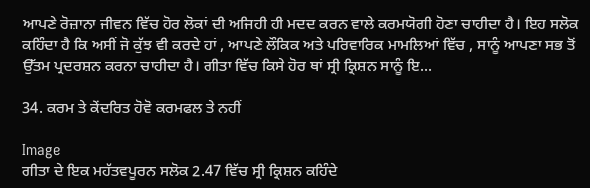ਆਪਣੇ ਰੋਜ਼ਾਨਾ ਜੀਵਨ ਵਿੱਚ ਹੋਰ ਲੋਕਾਂ ਦੀ ਅਜਿਹੀ ਹੀ ਮਦਦ ਕਰਨ ਵਾਲੇ ਕਰਮਯੋਗੀ ਹੋਣਾ ਚਾਹੀਦਾ ਹੈ। ਇਹ ਸਲੋਕ ਕਹਿੰਦਾ ਹੈ ਕਿ ਅਸੀਂ ਜੋ ਕੁੱਝ ਵੀ ਕਰਦੇ ਹਾਂ , ਆਪਣੇ ਲੌਕਿਕ ਅਤੇ ਪਰਿਵਾਰਿਕ ਮਾਮਲਿਆਂ ਵਿੱਚ , ਸਾਨੂੰ ਆਪਣਾ ਸਭ ਤੋਂ ਉੱਤਮ ਪ੍ਰਦਰਸ਼ਨ ਕਰਨਾ ਚਾਹੀਦਾ ਹੈ। ਗੀਤਾ ਵਿੱਚ ਕਿਸੇ ਹੋਰ ਥਾਂ ਸ੍ਰੀ ਕ੍ਰਿਸ਼ਨ ਸਾਨੂੰ ਇ...

34. ਕਰਮ ਤੇ ਕੇਂਦਰਿਤ ਹੋਵੋ ਕਰਮਫਲ ਤੇ ਨਹੀਂ

Image
ਗੀਤਾ ਦੇ ਇਕ ਮਹੱਤਵਪੂਰਨ ਸਲੋਕ 2.47 ਵਿੱਚ ਸ੍ਰੀ ਕ੍ਰਿਸ਼ਨ ਕਹਿੰਦੇ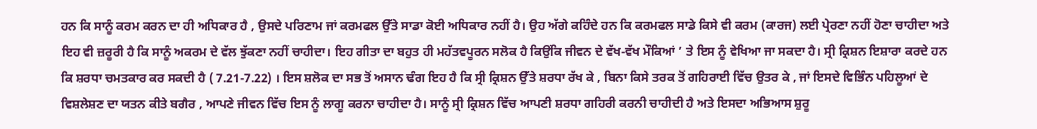ਹਨ ਕਿ ਸਾਨੂੰ ਕਰਮ ਕਰਨ ਦਾ ਹੀ ਅਧਿਕਾਰ ਹੈ , ਉਸਦੇ ਪਰਿਣਾਮ ਜਾਂ ਕਰਮਫਲ ਉੱਤੇ ਸਾਡਾ ਕੋਈ ਅਧਿਕਾਰ ਨਹੀਂ ਹੈ। ਉਹ ਅੱਗੇ ਕਹਿੰਦੇ ਹਨ ਕਿ ਕਰਮਫਲ ਸਾਡੇ ਕਿਸੇ ਵੀ ਕਰਮ (ਕਾਰਜ) ਲਈ ਪ੍ਰੇਰਣਾ ਨਹੀਂ ਹੋਣਾ ਚਾਹੀਦਾ ਅਤੇ ਇਹ ਵੀ ਜ਼ਰੂਰੀ ਹੈ ਕਿ ਸਾਨੂੰ ਅਕਰਮ ਦੇ ਵੱਲ ਝੁੱਕਣਾ ਨਹੀਂ ਚਾਹੀਦਾ। ਇਹ ਗੀਤਾ ਦਾ ਬਹੁਤ ਹੀ ਮਹੱਤਵਪੂਰਨ ਸਲੋਕ ਹੈ ਕਿਉਂਕਿ ਜੀਵਨ ਦੇ ਵੱਖ-ਵੱਖ ਮੌਕਿਆਂ ’ ਤੇ ਇਸ ਨੂੰ ਵੇਖਿਆ ਜਾ ਸਕਦਾ ਹੈ। ਸ੍ਰੀ ਕ੍ਰਿਸ਼ਨ ਇਸ਼ਾਰਾ ਕਰਦੇ ਹਨ ਕਿ ਸ਼ਰਧਾ ਚਮਤਕਾਰ ਕਰ ਸਕਦੀ ਹੈ ( 7.21-7.22) । ਇਸ ਸ਼ਲੋਕ ਦਾ ਸਭ ਤੋਂ ਅਸਾਨ ਢੰਗ ਇਹ ਹੈ ਕਿ ਸ੍ਰੀ ਕ੍ਰਿਸ਼ਨ ਉੱਤੇ ਸ਼ਰਧਾ ਰੱਖ ਕੇ , ਬਿਨਾ ਕਿਸੇ ਤਰਕ ਤੋਂ ਗਹਿਰਾਈ ਵਿੱਚ ਉਤਰ ਕੇ , ਜਾਂ ਇਸਦੇ ਵਿਭਿੰਨ ਪਹਿਲੂਆਂ ਦੇ ਵਿਸ਼ਲੇਸ਼ਣ ਦਾ ਯਤਨ ਕੀਤੇ ਬਗੈਰ , ਆਪਣੇ ਜੀਵਨ ਵਿੱਚ ਇਸ ਨੂੰ ਲਾਗੂ ਕਰਨਾ ਚਾਹੀਦਾ ਹੈ। ਸਾਨੂੰ ਸ੍ਰੀ ਕ੍ਰਿਸ਼ਨ ਵਿੱਚ ਆਪਣੀ ਸ਼ਰਧਾ ਗਹਿਰੀ ਕਰਨੀ ਚਾਹੀਦੀ ਹੈ ਅਤੇ ਇਸਦਾ ਅਭਿਆਸ ਸ਼ੁਰੂ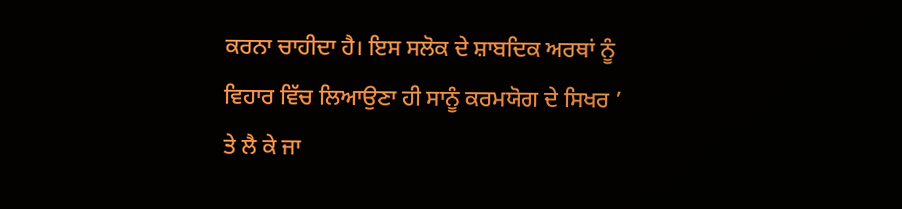ਕਰਨਾ ਚਾਹੀਦਾ ਹੈ। ਇਸ ਸਲੋਕ ਦੇ ਸ਼ਾਬਦਿਕ ਅਰਥਾਂ ਨੂੰ ਵਿਹਾਰ ਵਿੱਚ ਲਿਆਉਣਾ ਹੀ ਸਾਨੂੰ ਕਰਮਯੋਗ ਦੇ ਸਿਖਰ ’ ਤੇ ਲੈ ਕੇ ਜਾ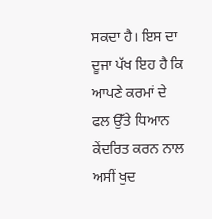ਸਕਦਾ ਹੈ। ਇਸ ਦਾ ਦੂਜਾ ਪੱਖ ਇਹ ਹੈ ਕਿ ਆਪਣੇ ਕਰਮਾਂ ਦੇ ਫਲ ਉੱਤੇ ਧਿਆਨ ਕੇਂਦਰਿਤ ਕਰਨ ਨਾਲ ਅਸੀਂ ਖੁਦ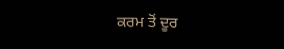ਕਰਮ ਤੋਂ ਦੂਰ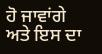ਹੋ ਜਾਵਾਂਗੇ ਅਤੇ ਇਸ ਦਾ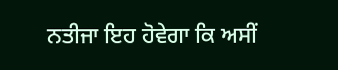ਨਤੀਜਾ ਇਹ ਹੋਵੇਗਾ ਕਿ ਅਸੀਂ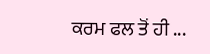ਕਰਮ ਫਲ ਤੋਂ ਹੀ ...